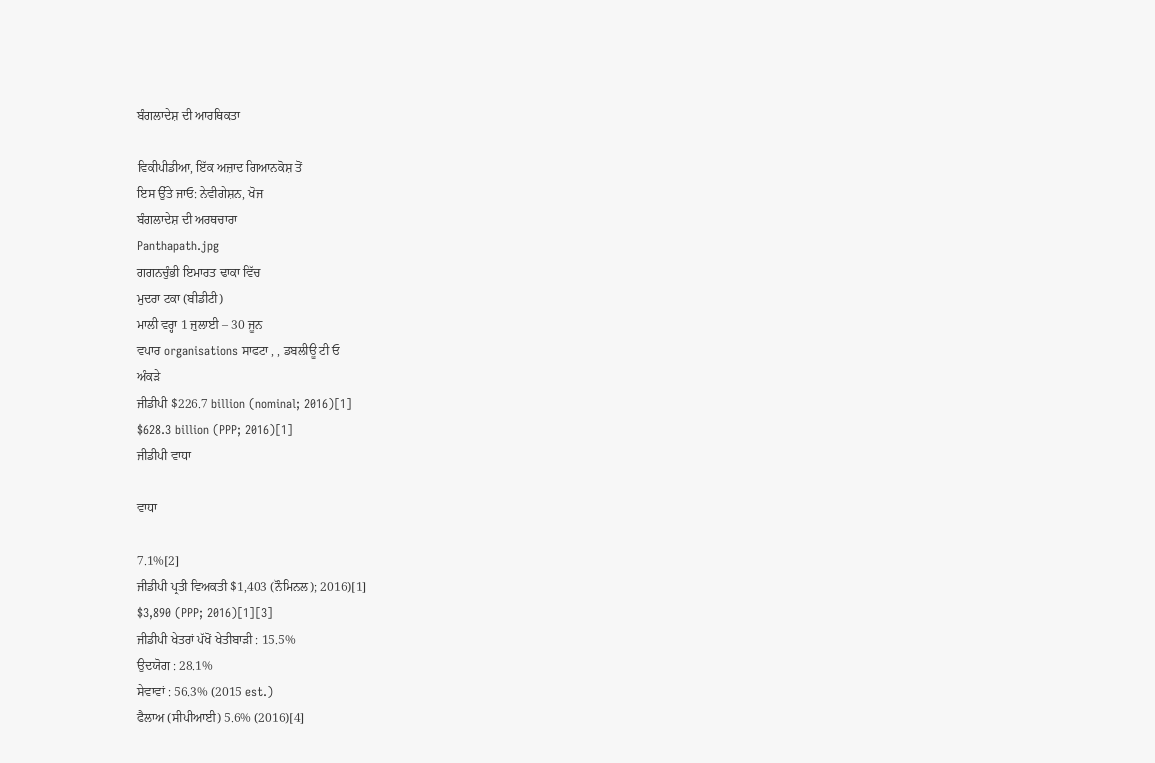ਬੰਗਲਾਦੇਸ਼ ਦੀ ਆਰਥਿਕਤਾ

ਵਿਕੀਪੀਡੀਆ, ਇੱਕ ਅਜ਼ਾਦ ਗਿਆਨਕੋਸ਼ ਤੋਂ
ਇਸ ਉੱਤੇ ਜਾਓ: ਨੇਵੀਗੇਸ਼ਨ, ਖੋਜ
ਬੰਗਲਾਦੇਸ਼ ਦੀ ਅਰਥਚਾਰਾ
Panthapath.jpg
ਗਗਨਚੁੰਭੀ ਇਮਾਰਤ ਢਾਕਾ ਵਿੱਚ
ਮੁਦਰਾ ਟਕਾ (ਬੀਡੀਟੀ)
ਮਾਲੀ ਵਰ੍ਹਾ 1 ਜੁਲਾਈ – 30 ਜੂਨ
ਵਪਾਰ organisations ਸਾਫਟਾ , , ਡਬਲੀਊ ਟੀ ਓ
ਅੰਕੜੇ
ਜੀਡੀਪੀ $226.7 billion (nominal; 2016)[1]
$628.3 billion (PPP; 2016)[1]
ਜੀਡੀਪੀ ਵਾਧਾ

ਵਾਧਾ

7.1%[2]
ਜੀਡੀਪੀ ਪ੍ਰਤੀ ਵਿਅਕਤੀ $1,403 (ਨੌਮਿਨਲ); 2016)[1]
$3,890 (PPP; 2016)[1][3]
ਜੀਡੀਪੀ ਖੇਤਰਾਂ ਪੱਖੋਂ ਖੇਤੀਬਾੜੀ : 15.5%
ਉਦਯੋਗ : 28.1%
ਸੇਵਾਵਾਂ : 56.3% (2015 est.)
ਫੈਲਾਅ (ਸੀਪੀਆਈ) 5.6% (2016)[4]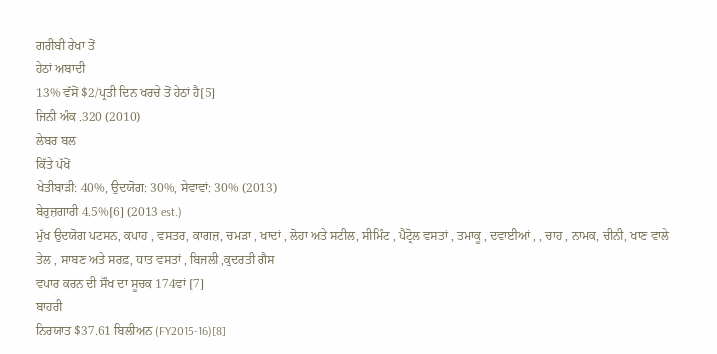ਗਰੀਬੀ ਰੇਖਾ ਤੋਂ
ਹੇਠਾਂ ਅਬਾਦੀ
13% ਵੱਸੋਂ $2/ਪ੍ਰਤੀ ਦਿਨ ਖਰਚੇ ਤੋਂ ਹੇਠਾਂ ਹੈ[5]
ਜਿਨੀ ਅੰਕ .320 (2010)
ਲੇਬਰ ਬਲ
ਕਿੱਤੇ ਪੱਖੋਂ
ਖੇਤੀਬਾੜੀ: 40%, ਉਦਯੋਗ: 30%, ਸੇਵਾਵਾਂ: 30% (2013)
ਬੇਰੁਜ਼ਗਾਰੀ 4.5%[6] (2013 est.)
ਮੁੱਖ ਉਦਯੋਗ ਪਟਸਨ, ਕਪਾਹ , ਵਸਤਰ, ਕਾਗਜ਼, ਚਮੜਾ , ਖਾਦਾਂ , ਲੋਹਾ ਅਤੇ ਸਟੀਲ, ਸੀਮਿੰਟ , ਪੈਟ੍ਰੋਲ ਵਸਤਾਂ , ਤਮਾਕੂ , ਦਵਾਈਆਂ , , ਚਾਹ , ਨਾਮਕ, ਚੀਨੀ, ਖਾਣ ਵਾਲੇ ਤੇਲ , ਸਾਬਣ ਅਤੇ ਸਰਫ਼, ਧਾਤ ਵਸਤਾਂ , ਬਿਜਲੀ ,ਕੁਦਰਤੀ ਗੈਸ
ਵਪਾਰ ਕਰਨ ਦੀ ਸੌਖ ਦਾ ਸੂਚਕ 174ਵਾਂ [7]
ਬਾਹਰੀ
ਨਿਰਯਾਤ $37.61 ਬਿਲੀਅਨ (FY2015-16)[8]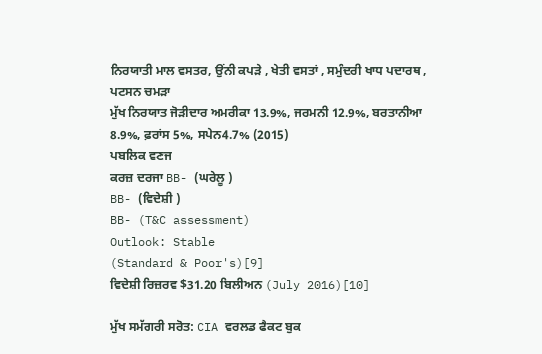ਨਿਰਯਾਤੀ ਮਾਲ ਵਸਤਰ, ਉਂਨੀ ਕਪੜੇ , ਖੇਤੀ ਵਸਤਾਂ , ਸਮੁੰਦਰੀ ਖਾਧ ਪਦਾਰਥ , ਪਟਸਨ ਚਮੜਾ
ਮੁੱਖ ਨਿਰਯਾਤ ਜੋੜੀਦਾਰ ਅਮਰੀਕਾ 13.9%, ਜਰਮਨੀ 12.9%, ਬਰਤਾਨੀਆ 8.9%, ਫ਼ਰਾਂਸ 5%, ਸਪੇਨ4.7% (2015)
ਪਬਲਿਕ ਵਣਜ
ਕਰਜ਼ ਦਰਜਾ BB- (ਘਰੇਲੂ )
BB- (ਵਿਦੇਸ਼ੀ )
BB- (T&C assessment)
Outlook: Stable
(Standard & Poor's)[9]
ਵਿਦੇਸ਼ੀ ਰਿਜ਼ਰਵ $31.20 ਬਿਲੀਅਨ (July 2016)[10]

ਮੁੱਖ ਸਮੱਗਰੀ ਸਰੋਤ: CIA ਵਰਲਡ ਫੈਕਟ ਬੁਕ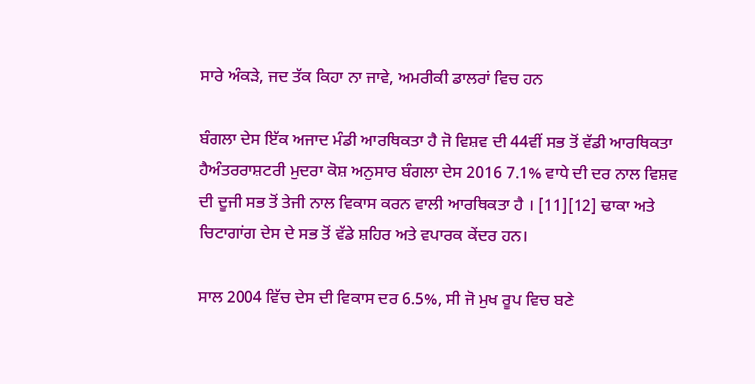ਸਾਰੇ ਅੰਕੜੇ, ਜਦ ਤੱਕ ਕਿਹਾ ਨਾ ਜਾਵੇ, ਅਮਰੀਕੀ ਡਾਲਰਾਂ ਵਿਚ ਹਨ

ਬੰਗਲਾ ਦੇਸ ਇੱਕ ਅਜਾਦ ਮੰਡੀ ਆਰਥਿਕਤਾ ਹੈ ਜੋ ਵਿਸ਼ਵ ਦੀ 44ਵੀਂ ਸਭ ਤੋਂ ਵੱਡੀ ਆਰਥਿਕਤਾ ਹੈਅੰਤਰਰਾਸ਼ਟਰੀ ਮੁਦਰਾ ਕੋਸ਼ ਅਨੁਸਾਰ ਬੰਗਲਾ ਦੇਸ 2016 7.1% ਵਾਧੇ ਦੀ ਦਰ ਨਾਲ ਵਿਸ਼ਵ ਦੀ ਦੂਜੀ ਸਭ ਤੋਂ ਤੇਜੀ ਨਾਲ ਵਿਕਾਸ ਕਰਨ ਵਾਲੀ ਆਰਥਿਕਤਾ ਹੈ । [11][12] ਢਾਕਾ ਅਤੇ ਚਿਟਾਗਾਂਗ ਦੇਸ ਦੇ ਸਭ ਤੋਂ ਵੱਡੇ ਸ਼ਹਿਰ ਅਤੇ ਵਪਾਰਕ ਕੇਂਦਰ ਹਨ।

ਸਾਲ 2004 ਵਿੱਚ ਦੇਸ ਦੀ ਵਿਕਾਸ ਦਰ 6.5%, ਸੀ ਜੋ ਮੁਖ ਰੂਪ ਵਿਚ ਬਣੇ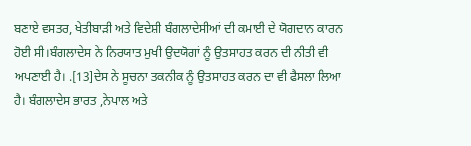ਬਣਾਏ ਵਸਤਰ, ਖੇਤੀਬਾੜੀ ਅਤੇ ਵਿਦੇਸ਼ੀ ਬੰਗਲਾਦੇਸੀਆਂ ਦੀ ਕਮਾਈ ਦੇ ਯੋਗਦਾਨ ਕਾਰਨ ਹੋਈ ਸੀ।ਬੰਗਲਾਦੇਸ ਨੇ ਨਿਰਯਾਤ ਮੁਖੀ ਉਦਯੋਗਾਂ ਨੂੰ ਉਤਸਾਹਤ ਕਰਨ ਦੀ ਨੀਤੀ ਵੀ ਅਪਣਾਈ ਹੈ। .[13]ਦੇਸ ਨੇ ਸੂਚਨਾ ਤਕਨੀਕ ਨੂੰ ਉਤਸਾਹਤ ਕਰਨ ਦਾ ਵੀ ਫੈਸਲਾ ਲਿਆ ਹੈ। ਬੰਗਲਾਦੇਸ ਭਾਰਤ ,ਨੇਪਾਲ ਅਤੇ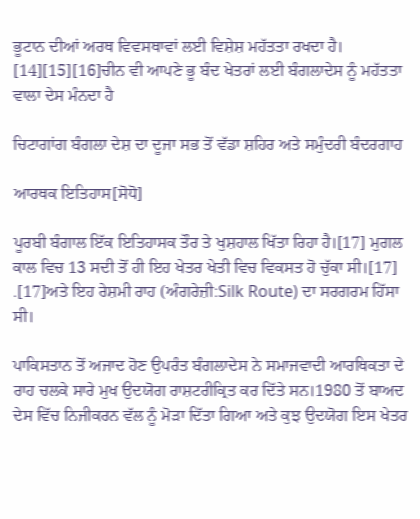ਭੂਟਾਨ ਦੀਆਂ ਅਰਥ ਵਿਵਸਥਾਵਾਂ ਲਈ ਵਿਸ਼ੇਸ਼ ਮਹੱਤਤਾ ਰਖਦਾ ਹੈ। [14][15][16]ਚੀਨ ਵੀ ਆਪਣੇ ਭੂ ਬੰਦ ਖੇਤਰਾਂ ਲਈ ਬੰਗਲਾਦੇਸ ਨੂੰ ਮਹੱਤਤਾ ਵਾਲਾ ਦੇਸ ਮੰਨਦਾ ਹੈ

ਚਿਟਾਗਾਂਗ ਬੰਗਲਾ ਦੇਸ਼ ਦਾ ਦੂਜਾ ਸਭ ਤੋਂ ਵੱਡਾ ਸ਼ਹਿਰ ਅਤੇ ਸਮੁੰਦਰੀ ਬੰਦਰਗਾਹ

ਆਰਥਕ ਇਤਿਹਾਸ[ਸੋਧੋ]

ਪੂਰਬੀ ਬੰਗਾਲ ਇੱਕ ਇਤਿਹਾਸਕ ਤੌਰ ਤੇ ਖੁਸ਼ਹਾਲ ਖਿੱਤਾ ਰਿਹਾ ਹੈ।[17] ਮੁਗਲ ਕਾਲ ਵਿਚ 13 ਸਦੀ ਤੋਂ ਹੀ ਇਹ ਖੇਤਰ ਖੇਤੀ ਵਿਚ ਵਿਕਸਤ ਹੋ ਚੁੱਕਾ ਸੀ।[17] .[17]ਅਤੇ ਇਹ ਰੇਸ਼ਮੀ ਰਾਹ (ਅੰਗਰੇਜ਼ੀ:Silk Route) ਦਾ ਸਰਗਰਮ ਹਿੱਸਾ ਸੀ।

ਪਾਕਿਸਤਾਨ ਤੋਂ ਅਜਾਦ ਹੋਣ ਉਪਰੰਤ ਬੰਗਲਾਦੇਸ ਨੇ ਸਮਾਜਵਾਦੀ ਆਰਥਿਕਤਾ ਦੇ ਰਾਹ ਚਲਕੇ ਸਾਰੇ ਮੁਖ ਉਦਯੋਗ ਰਾਸ਼ਟਰੀਕ੍ਰਿਤ ਕਰ ਦਿੱਤੇ ਸਨ।1980 ਤੋਂ ਬਾਅਦ ਦੇਸ ਵਿੱਚ ਨਿਜੀਕਰਨ ਵੱਲ ਨੂੰ ਮੋੜਾ ਦਿੱਤਾ ਗਿਆ ਅਤੇ ਕੁਝ ਉਦਯੋਗ ਇਸ ਖੇਤਰ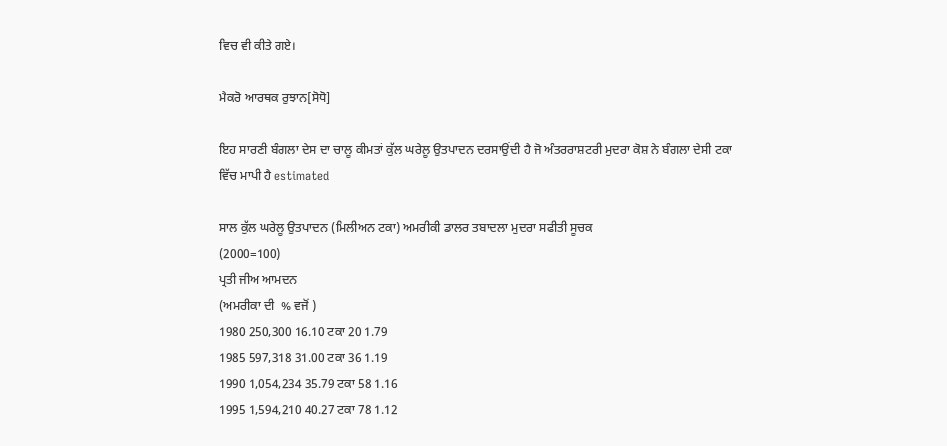ਵਿਚ ਵੀ ਕੀਤੇ ਗਏ।

ਮੈਕਰੋ ਆਰਥਕ ਰੁਝਾਨ[ਸੋਧੋ]

ਇਹ ਸਾਰਣੀ ਬੰਗਲਾ ਦੇਸ ਦਾ ਚਾਲੂ ਕੀਮਤਾਂ ਕੁੱਲ ਘਰੇਲੂ ਉਤਪਾਦਨ ਦਰਸਾਉਂਦੀ ਹੈ ਜੋ ਅੰਤਰਰਾਸ਼ਟਰੀ ਮੁਦਰਾ ਕੋਸ਼ ਨੇ ਬੰਗਲਾ ਦੇਸੀ ਟਕਾ ਵਿੱਚ ਮਾਪੀ ਹੈ estimated

ਸਾਲ ਕੁੱਲ ਘਰੇਲੂ ਉਤਪਾਦਨ (ਮਿਲੀਅਨ ਟਕਾ) ਅਮਰੀਕੀ ਡਾਲਰ ਤਬਾਦਲਾ ਮੁਦਰਾ ਸਫੀਤੀ ਸੂਚਕ
(2000=100)
ਪ੍ਰਤੀ ਜੀਅ ਆਮਦਨ
(ਅਮਰੀਕਾ ਦੀ  % ਵਜੋਂ )
1980 250,300 16.10 ਟਕਾ 20 1.79
1985 597,318 31.00 ਟਕਾ 36 1.19
1990 1,054,234 35.79 ਟਕਾ 58 1.16
1995 1,594,210 40.27 ਟਕਾ 78 1.12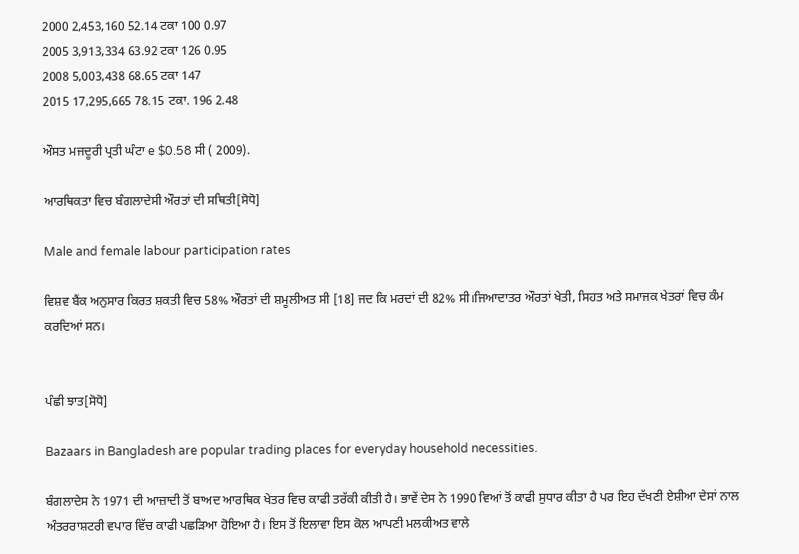2000 2,453,160 52.14 ਟਕਾ 100 0.97
2005 3,913,334 63.92 ਟਕਾ 126 0.95
2008 5,003,438 68.65 ਟਕਾ 147
2015 17,295,665 78.15 ਟਕਾ. 196 2.48

ਔਸਤ ਮਜਦੂਰੀ ਪ੍ਰਤੀ ਘੰਟਾ e $0.58 ਸੀ ( 2009).

ਆਰਥਿਕਤਾ ਵਿਚ ਬੰਗਲਾਦੇਸੀ ਔਰਤਾਂ ਦੀ ਸਥਿਤੀ[ਸੋਧੋ]

Male and female labour participation rates

ਵਿਸ਼ਵ ਬੈਂਕ ਅਨੁਸਾਰ ਕਿਰਤ ਸ਼ਕਤੀ ਵਿਚ 58% ਔਰਤਾਂ ਦੀ ਸ਼ਮੂਲੀਅਤ ਸੀ [18] ਜਦ ਕਿ ਮਰਦਾਂ ਦੀ 82% ਸੀ।ਜਿਆਦਾਤਰ ਔਰਤਾਂ ਖੇਤੀ, ਸਿਹਤ ਅਤੇ ਸਮਾਜਕ ਖੇਤਰਾਂ ਵਿਚ ਕੰਮ ਕਰਦਿਆਂ ਸਨ।


ਪੰਛੀ ਝਾਤ[ਸੋਧੋ]

Bazaars in Bangladesh are popular trading places for everyday household necessities.

ਬੰਗਲਾਦੇਸ ਨੇ 1971 ਦੀ ਆਜ਼ਾਦੀ ਤੋਂ ਬਾਅਦ ਆਰਥਿਕ ਖੇਤਰ ਵਿਚ ਕਾਫੀ ਤਰੱਕੀ ਕੀਤੀ ਹੈ। ਭਾਵੇਂ ਦੇਸ ਨੇ 1990 ਵਿਆਂ ਤੋਂ ਕਾਫੀ ਸੁਧਾਰ ਕੀਤਾ ਹੈ ਪਰ ਇਹ ਦੱਖਣੀ ਏਸ਼ੀਆ ਦੇਸਾਂ ਨਾਲ ਅੰਤਰਰਾਸ਼ਟਰੀ ਵਪਾਰ ਵਿੱਚ ਕਾਫੀ ਪਛੜਿਆ ਹੋਇਆ ਹੈ। ਇਸ ਤੋਂ ਇਲਾਵਾ ਇਸ ਕੋਲ ਆਪਣੀ ਮਲਕੀਅਤ ਵਾਲੇ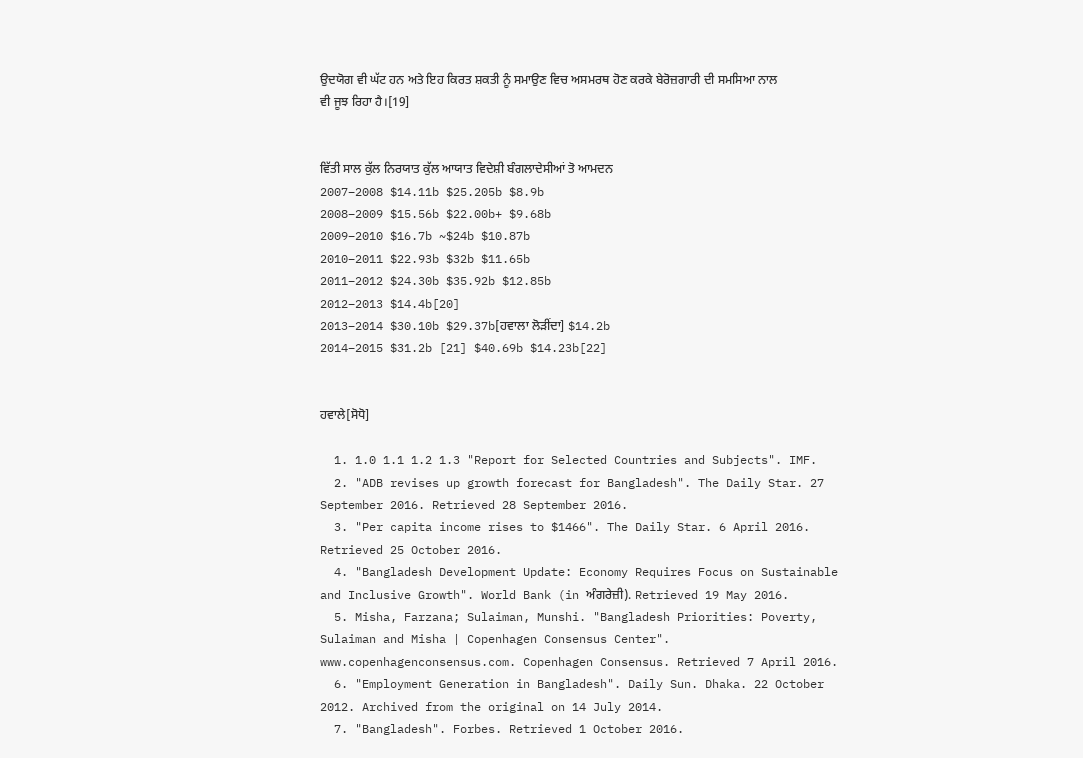ਉਦਯੋਗ ਵੀ ਘੱਟ ਹਨ ਅਤੇ ਇਹ ਕਿਰਤ ਸ਼ਕਤੀ ਨੂੰ ਸਮਾਉਣ ਵਿਚ ਅਸਮਰਥ ਹੋਣ ਕਰਕੇ ਬੇਰੋਜ਼ਗਾਰੀ ਦੀ ਸਮਸਿਆ ਨਾਲ ਵੀ ਜੂਝ ਰਿਹਾ ਹੈ।[19]


ਵਿੱਤੀ ਸਾਲ ਕੁੱਲ ਨਿਰਯਾਤ ਕੁੱਲ ਆਯਾਤ ਵਿਦੇਸ਼ੀ ਬੰਗਲਾਦੇਸੀਆਂ ਤੋ ਆਮਦਨ
2007–2008 $14.11b $25.205b $8.9b
2008–2009 $15.56b $22.00b+ $9.68b
2009–2010 $16.7b ~$24b $10.87b
2010–2011 $22.93b $32b $11.65b
2011–2012 $24.30b $35.92b $12.85b
2012–2013 $14.4b[20]
2013–2014 $30.10b $29.37b[ਹਵਾਲਾ ਲੋੜੀਂਦਾ] $14.2b
2014–2015 $31.2b [21] $40.69b $14.23b[22]


ਹਵਾਲੇ[ਸੋਧੋ]

  1. 1.0 1.1 1.2 1.3 "Report for Selected Countries and Subjects". IMF.
  2. "ADB revises up growth forecast for Bangladesh". The Daily Star. 27 September 2016. Retrieved 28 September 2016.
  3. "Per capita income rises to $1466". The Daily Star. 6 April 2016. Retrieved 25 October 2016.
  4. "Bangladesh Development Update: Economy Requires Focus on Sustainable and Inclusive Growth". World Bank (in ਅੰਗਰੇਜ਼ੀ). Retrieved 19 May 2016.
  5. Misha, Farzana; Sulaiman, Munshi. "Bangladesh Priorities: Poverty, Sulaiman and Misha | Copenhagen Consensus Center". www.copenhagenconsensus.com. Copenhagen Consensus. Retrieved 7 April 2016.
  6. "Employment Generation in Bangladesh". Daily Sun. Dhaka. 22 October 2012. Archived from the original on 14 July 2014.
  7. "Bangladesh". Forbes. Retrieved 1 October 2016.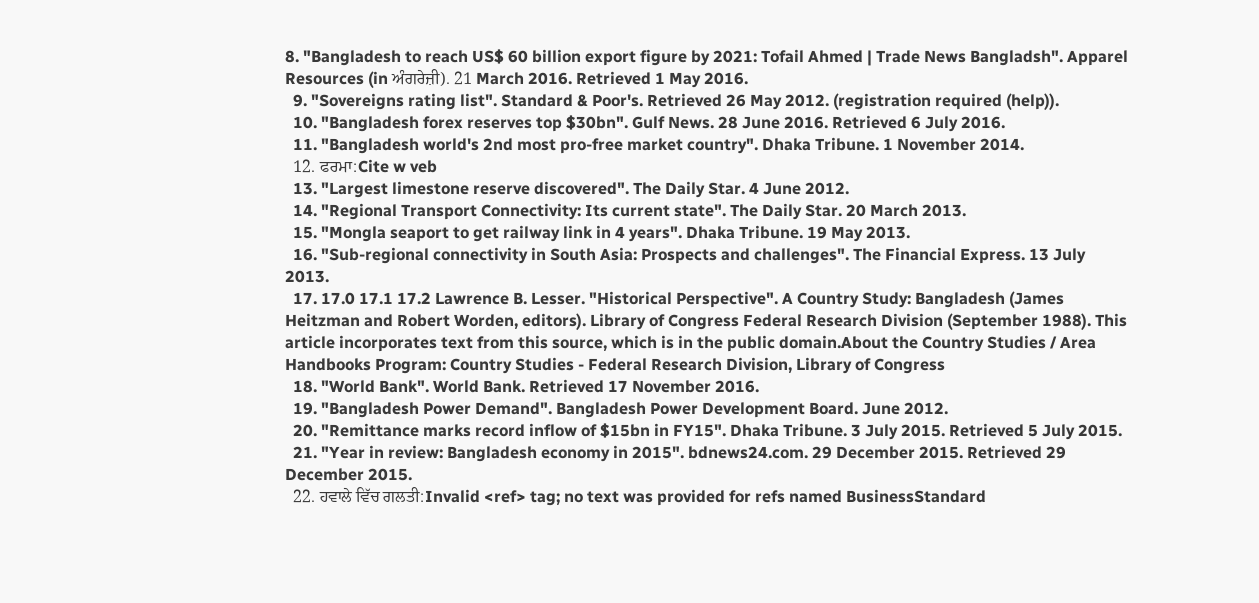8. "Bangladesh to reach US$ 60 billion export figure by 2021: Tofail Ahmed | Trade News Bangladsh". Apparel Resources (in ਅੰਗਰੇਜ਼ੀ). 21 March 2016. Retrieved 1 May 2016.
  9. "Sovereigns rating list". Standard & Poor's. Retrieved 26 May 2012. (registration required (help)).
  10. "Bangladesh forex reserves top $30bn". Gulf News. 28 June 2016. Retrieved 6 July 2016.
  11. "Bangladesh world's 2nd most pro-free market country". Dhaka Tribune. 1 November 2014.
  12. ਫਰਮਾ:Cite w veb
  13. "Largest limestone reserve discovered". The Daily Star. 4 June 2012.
  14. "Regional Transport Connectivity: Its current state". The Daily Star. 20 March 2013.
  15. "Mongla seaport to get railway link in 4 years". Dhaka Tribune. 19 May 2013.
  16. "Sub-regional connectivity in South Asia: Prospects and challenges". The Financial Express. 13 July 2013.
  17. 17.0 17.1 17.2 Lawrence B. Lesser. "Historical Perspective". A Country Study: Bangladesh (James Heitzman and Robert Worden, editors). Library of Congress Federal Research Division (September 1988). This article incorporates text from this source, which is in the public domain.About the Country Studies / Area Handbooks Program: Country Studies - Federal Research Division, Library of Congress
  18. "World Bank". World Bank. Retrieved 17 November 2016.
  19. "Bangladesh Power Demand". Bangladesh Power Development Board. June 2012.
  20. "Remittance marks record inflow of $15bn in FY15". Dhaka Tribune. 3 July 2015. Retrieved 5 July 2015.
  21. "Year in review: Bangladesh economy in 2015". bdnews24.com. 29 December 2015. Retrieved 29 December 2015.
  22. ਹਵਾਲੇ ਵਿੱਚ ਗਲਤੀ:Invalid <ref> tag; no text was provided for refs named BusinessStandard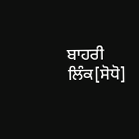ਬਾਹਰੀ ਲਿੰਕ[ਸੋਧੋ]